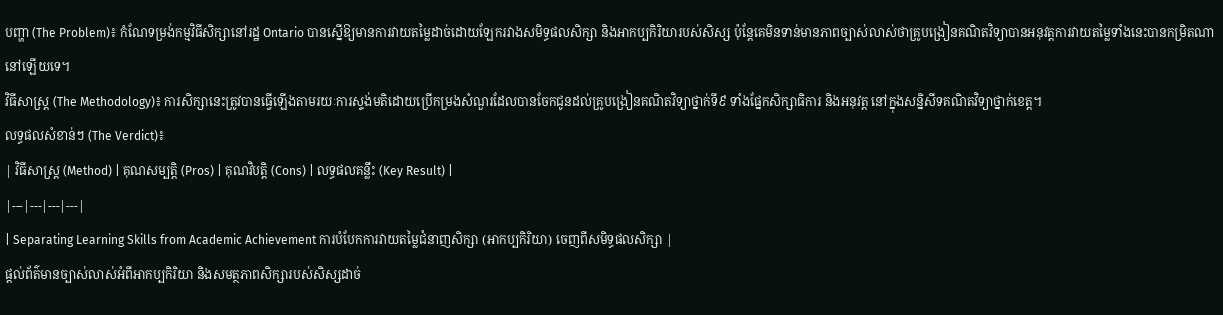បញ្ហា (The Problem)៖ កំណែទម្រង់កម្មវិធីសិក្សានៅរដ្ឋ Ontario បានស្នើឱ្យមានការវាយតម្លៃដាច់ដោយឡែករវាងសមិទ្ធផលសិក្សា និងអាកប្បកិរិយារបស់សិស្ស ប៉ុន្តែគេមិនទាន់មានភាពច្បាស់លាស់ថាគ្រូបង្រៀនគណិតវិទ្យាបានអនុវត្តការវាយតម្លៃទាំងនេះបានកម្រិតណានៅឡើយទេ។
វិធីសាស្ត្រ (The Methodology)៖ ការសិក្សានេះត្រូវបានធ្វើឡើងតាមរយៈការស្ទង់មតិដោយប្រើកម្រងសំណួរដែលបានចែកជូនដល់គ្រូបង្រៀនគណិតវិទ្យាថ្នាក់ទី៩ ទាំងផ្នែកសិក្សាធិការ និងអនុវត្ត នៅក្នុងសន្និសីទគណិតវិទ្យាថ្នាក់ខេត្ត។
លទ្ធផលសំខាន់ៗ (The Verdict)៖
| វិធីសាស្ត្រ (Method) | គុណសម្បត្តិ (Pros) | គុណវិបត្តិ (Cons) | លទ្ធផលគន្លឹះ (Key Result) |
|---|---|---|---|
| Separating Learning Skills from Academic Achievement ការបំបែកការវាយតម្លៃជំនាញសិក្សា (អាកប្បកិរិយា) ចេញពីសមិទ្ធផលសិក្សា |
ផ្តល់ព័ត៌មានច្បាស់លាស់អំពីអាកប្បកិរិយា និងសមត្ថភាពសិក្សារបស់សិស្សដាច់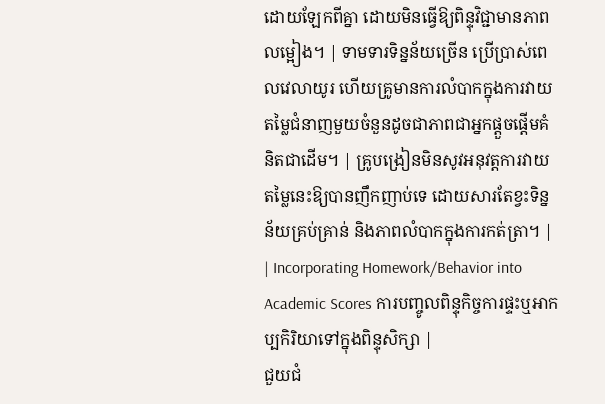ដោយឡែកពីគ្នា ដោយមិនធ្វើឱ្យពិន្ទុវិជ្ជាមានភាពលម្អៀង។ | ទាមទារទិន្នន័យច្រើន ប្រើប្រាស់ពេលវេលាយូរ ហើយគ្រូមានការលំបាកក្នុងការវាយតម្លៃជំនាញមួយចំនួនដូចជាភាពជាអ្នកផ្តួចផ្តើមគំនិតជាដើម។ | គ្រូបង្រៀនមិនសូវអនុវត្តការវាយតម្លៃនេះឱ្យបានញឹកញាប់ទេ ដោយសារតែខ្វះទិន្នន័យគ្រប់គ្រាន់ និងភាពលំបាកក្នុងការកត់ត្រា។ |
| Incorporating Homework/Behavior into Academic Scores ការបញ្ចូលពិន្ទុកិច្ចការផ្ទះឬអាកប្បកិរិយាទៅក្នុងពិន្ទុសិក្សា |
ជួយជំ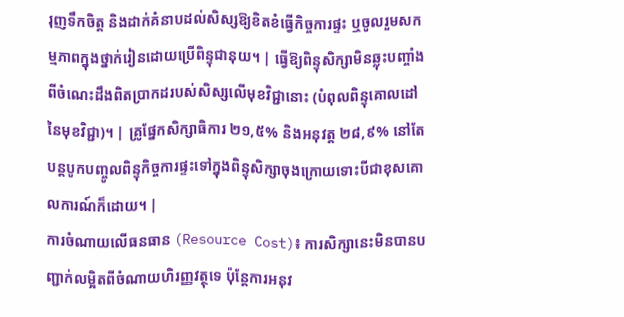រុញទឹកចិត្ត និងដាក់គំនាបដល់សិស្សឱ្យខិតខំធ្វើកិច្ចការផ្ទះ ឬចូលរួមសកម្មភាពក្នុងថ្នាក់រៀនដោយប្រើពិន្ទុជានុយ។ | ធ្វើឱ្យពិន្ទុសិក្សាមិនឆ្លុះបញ្ចាំងពីចំណេះដឹងពិតប្រាកដរបស់សិស្សលើមុខវិជ្ជានោះ (បំពុលពិន្ទុគោលដៅនៃមុខវិជ្ជា)។ | គ្រូផ្នែកសិក្សាធិការ ២១,៥% និងអនុវត្ត ២៨,៩% នៅតែបន្តបូកបញ្ចូលពិន្ទុកិច្ចការផ្ទះទៅក្នុងពិន្ទុសិក្សាចុងក្រោយទោះបីជាខុសគោលការណ៍ក៏ដោយ។ |
ការចំណាយលើធនធាន (Resource Cost)៖ ការសិក្សានេះមិនបានបញ្ជាក់លម្អិតពីចំណាយហិរញ្ញវត្ថុទេ ប៉ុន្តែការអនុវ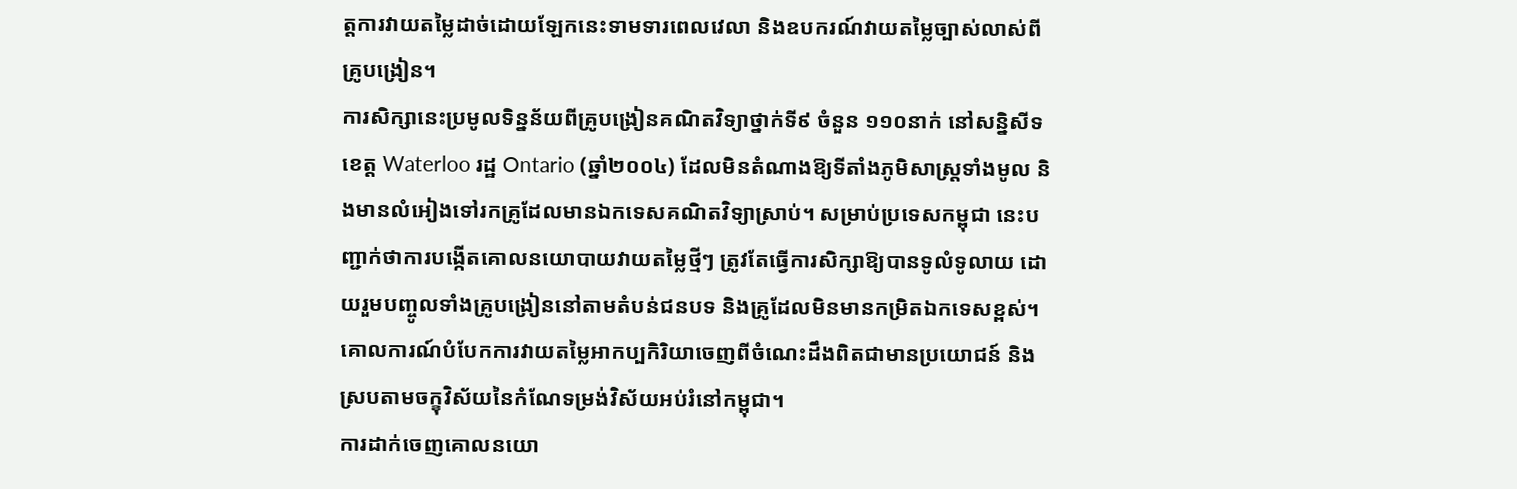ត្តការវាយតម្លៃដាច់ដោយឡែកនេះទាមទារពេលវេលា និងឧបករណ៍វាយតម្លៃច្បាស់លាស់ពីគ្រូបង្រៀន។
ការសិក្សានេះប្រមូលទិន្នន័យពីគ្រូបង្រៀនគណិតវិទ្យាថ្នាក់ទី៩ ចំនួន ១១០នាក់ នៅសន្និសីទខេត្ត Waterloo រដ្ឋ Ontario (ឆ្នាំ២០០៤) ដែលមិនតំណាងឱ្យទីតាំងភូមិសាស្ត្រទាំងមូល និងមានលំអៀងទៅរកគ្រូដែលមានឯកទេសគណិតវិទ្យាស្រាប់។ សម្រាប់ប្រទេសកម្ពុជា នេះបញ្ជាក់ថាការបង្កើតគោលនយោបាយវាយតម្លៃថ្មីៗ ត្រូវតែធ្វើការសិក្សាឱ្យបានទូលំទូលាយ ដោយរួមបញ្ចូលទាំងគ្រូបង្រៀននៅតាមតំបន់ជនបទ និងគ្រូដែលមិនមានកម្រិតឯកទេសខ្ពស់។
គោលការណ៍បំបែកការវាយតម្លៃអាកប្បកិរិយាចេញពីចំណេះដឹងពិតជាមានប្រយោជន៍ និងស្របតាមចក្ខុវិស័យនៃកំណែទម្រង់វិស័យអប់រំនៅកម្ពុជា។
ការដាក់ចេញគោលនយោ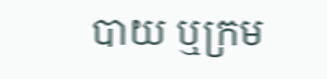បាយ ឬក្រម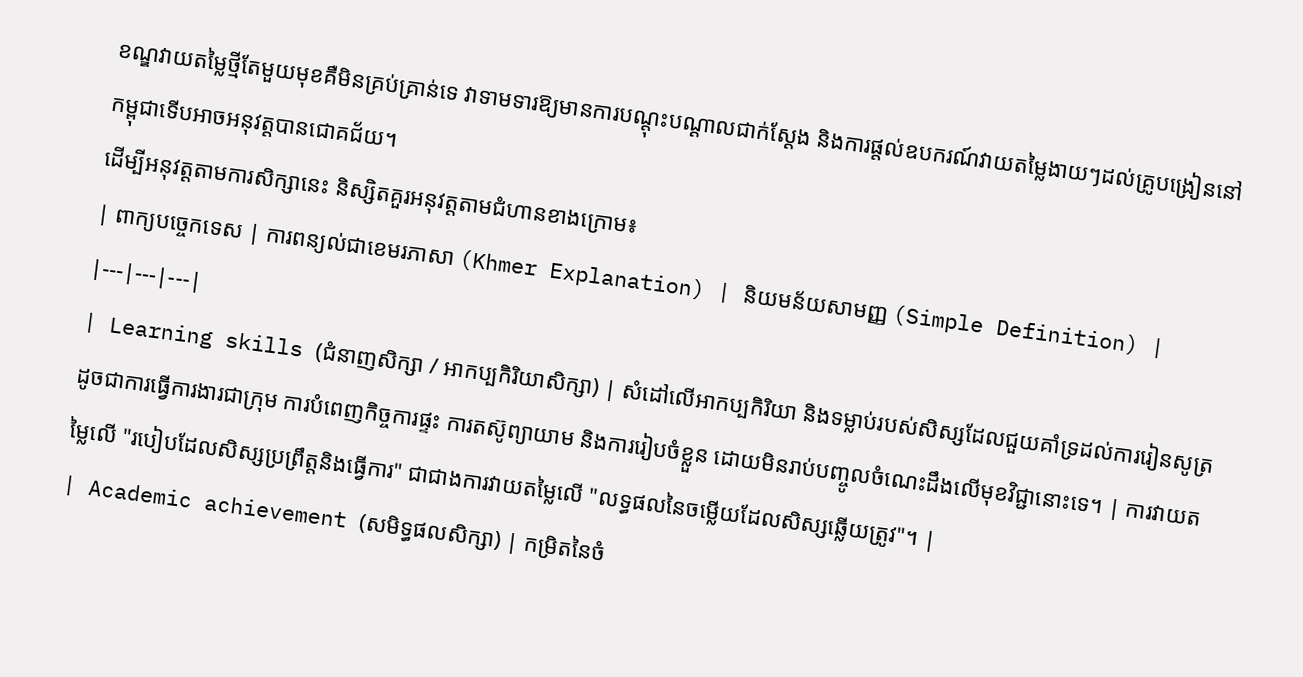ខណ្ឌវាយតម្លៃថ្មីតែមួយមុខគឺមិនគ្រប់គ្រាន់ទេ វាទាមទារឱ្យមានការបណ្តុះបណ្តាលជាក់ស្តែង និងការផ្តល់ឧបករណ៍វាយតម្លៃងាយៗដល់គ្រូបង្រៀននៅកម្ពុជាទើបអាចអនុវត្តបានជោគជ័យ។
ដើម្បីអនុវត្តតាមការសិក្សានេះ និស្សិតគួរអនុវត្តតាមជំហានខាងក្រោម៖
| ពាក្យបច្ចេកទេស | ការពន្យល់ជាខេមរភាសា (Khmer Explanation) | និយមន័យសាមញ្ញ (Simple Definition) |
|---|---|---|
| Learning skills (ជំនាញសិក្សា / អាកប្បកិរិយាសិក្សា) | សំដៅលើអាកប្បកិរិយា និងទម្លាប់របស់សិស្សដែលជួយគាំទ្រដល់ការរៀនសូត្រ ដូចជាការធ្វើការងារជាក្រុម ការបំពេញកិច្ចការផ្ទះ ការតស៊ូព្យាយាម និងការរៀបចំខ្លួន ដោយមិនរាប់បញ្ចូលចំណេះដឹងលើមុខវិជ្ជានោះទេ។ | ការវាយតម្លៃលើ "របៀបដែលសិស្សប្រព្រឹត្តនិងធ្វើការ" ជាជាងការវាយតម្លៃលើ "លទ្ធផលនៃចម្លើយដែលសិស្សឆ្លើយត្រូវ"។ |
| Academic achievement (សមិទ្ធផលសិក្សា) | កម្រិតនៃចំ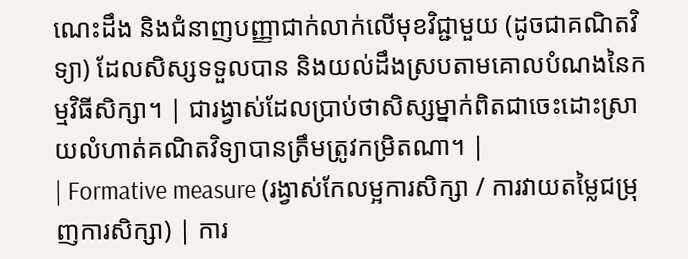ណេះដឹង និងជំនាញបញ្ញាជាក់លាក់លើមុខវិជ្ជាមួយ (ដូចជាគណិតវិទ្យា) ដែលសិស្សទទួលបាន និងយល់ដឹងស្របតាមគោលបំណងនៃកម្មវិធីសិក្សា។ | ជារង្វាស់ដែលប្រាប់ថាសិស្សម្នាក់ពិតជាចេះដោះស្រាយលំហាត់គណិតវិទ្យាបានត្រឹមត្រូវកម្រិតណា។ |
| Formative measure (រង្វាស់កែលម្អការសិក្សា / ការវាយតម្លៃជម្រុញការសិក្សា) | ការ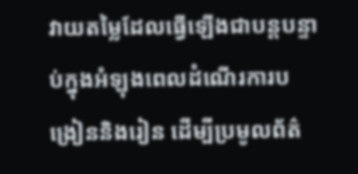វាយតម្លៃដែលធ្វើឡើងជាបន្តបន្ទាប់ក្នុងអំឡុងពេលដំណើរការបង្រៀននិងរៀន ដើម្បីប្រមូលព័ត៌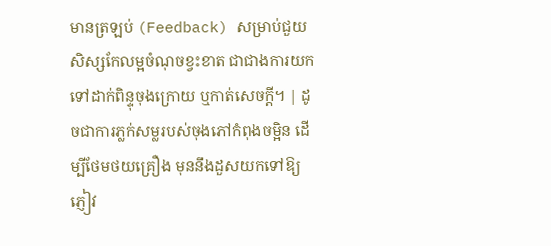មានត្រឡប់ (Feedback) សម្រាប់ជួយសិស្សកែលម្អចំណុចខ្វះខាត ជាជាងការយកទៅដាក់ពិន្ទុចុងក្រោយ ឬកាត់សេចក្តី។ | ដូចជាការភ្លក់សម្លរបស់ចុងភៅកំពុងចម្អិន ដើម្បីថែមថយគ្រឿង មុននឹងដួសយកទៅឱ្យភ្ញៀវ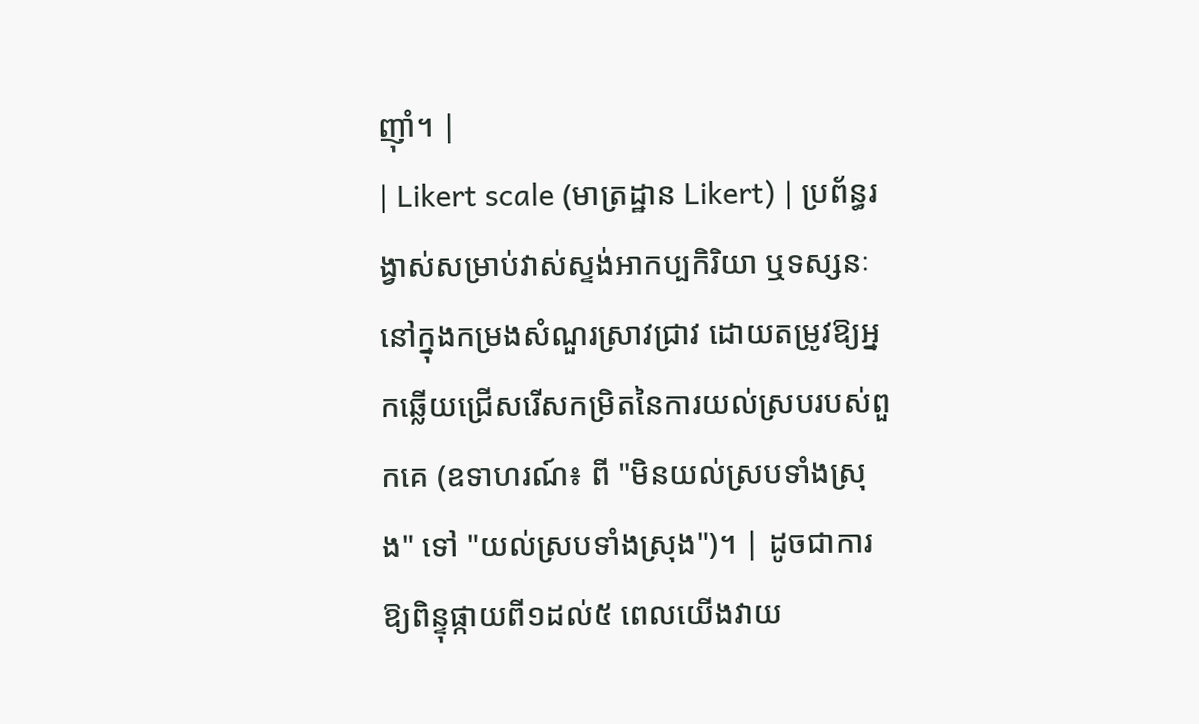ញ៉ាំ។ |
| Likert scale (មាត្រដ្ឋាន Likert) | ប្រព័ន្ធរង្វាស់សម្រាប់វាស់ស្ទង់អាកប្បកិរិយា ឬទស្សនៈនៅក្នុងកម្រងសំណួរស្រាវជ្រាវ ដោយតម្រូវឱ្យអ្នកឆ្លើយជ្រើសរើសកម្រិតនៃការយល់ស្របរបស់ពួកគេ (ឧទាហរណ៍៖ ពី "មិនយល់ស្របទាំងស្រុង" ទៅ "យល់ស្របទាំងស្រុង")។ | ដូចជាការឱ្យពិន្ទុផ្កាយពី១ដល់៥ ពេលយើងវាយ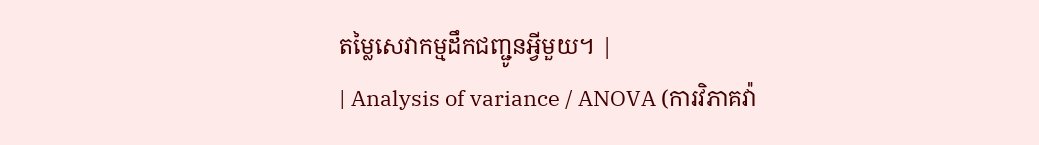តម្លៃសេវាកម្មដឹកជញ្ជូនអ្វីមួយ។ |
| Analysis of variance / ANOVA (ការវិភាគវ៉ា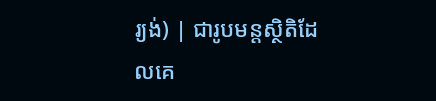រ្យង់) | ជារូបមន្តស្ថិតិដែលគេ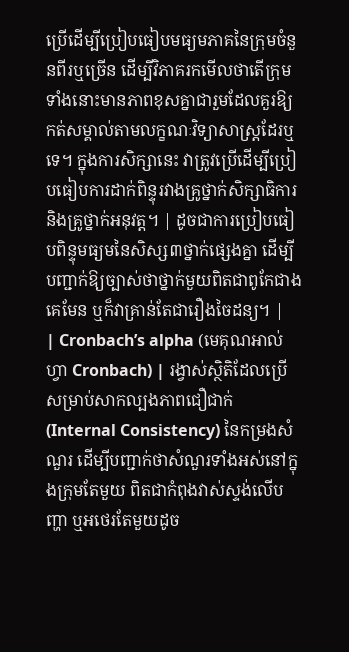ប្រើដើម្បីប្រៀបធៀបមធ្យមភាគនៃក្រុមចំនួនពីរឬច្រើន ដើម្បីវិភាគរកមើលថាតើក្រុមទាំងនោះមានភាពខុសគ្នាជារួមដែលគួរឱ្យកត់សម្គាល់តាមលក្ខណៈវិទ្យាសាស្ត្រដែរឬទេ។ ក្នុងការសិក្សានេះ វាត្រូវប្រើដើម្បីប្រៀបធៀបការដាក់ពិន្ទុរវាងគ្រូថ្នាក់សិក្សាធិការ និងគ្រូថ្នាក់អនុវត្ត។ | ដូចជាការប្រៀបធៀបពិន្ទុមធ្យមនៃសិស្ស៣ថ្នាក់ផ្សេងគ្នា ដើម្បីបញ្ជាក់ឱ្យច្បាស់ថាថ្នាក់មួយពិតជាពូកែជាងគេមែន ឬក៏វាគ្រាន់តែជារឿងចៃដន្យ។ |
| Cronbach’s alpha (មេគុណអាល់ហ្វា Cronbach) | រង្វាស់ស្ថិតិដែលប្រើសម្រាប់សាកល្បងភាពជឿជាក់ (Internal Consistency) នៃកម្រងសំណួរ ដើម្បីបញ្ជាក់ថាសំណួរទាំងអស់នៅក្នុងក្រុមតែមួយ ពិតជាកំពុងវាស់ស្ទង់លើបញ្ហា ឬអថេរតែមួយដូច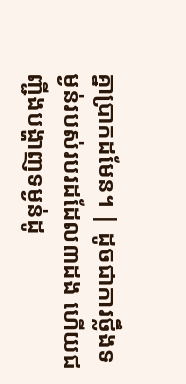គ្នាប្រាកដមែន។ | ដូចជាការថ្លឹងទម្ងន់របស់របរដដែល៣ដង ហើយជញ្ជីងបង្ហាញទម្ងន់ដូ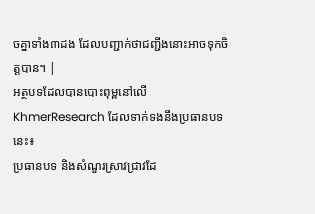ចគ្នាទាំង៣ដង ដែលបញ្ជាក់ថាជញ្ជីងនោះអាចទុកចិត្តបាន។ |
អត្ថបទដែលបានបោះពុម្ពនៅលើ KhmerResearch ដែលទាក់ទងនឹងប្រធានបទនេះ៖
ប្រធានបទ និងសំណួរស្រាវជ្រាវដែ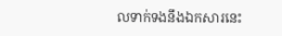លទាក់ទងនឹងឯកសារនេះ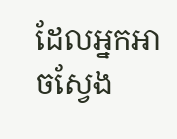ដែលអ្នកអាចស្វែង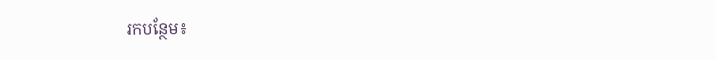រកបន្ថែម៖